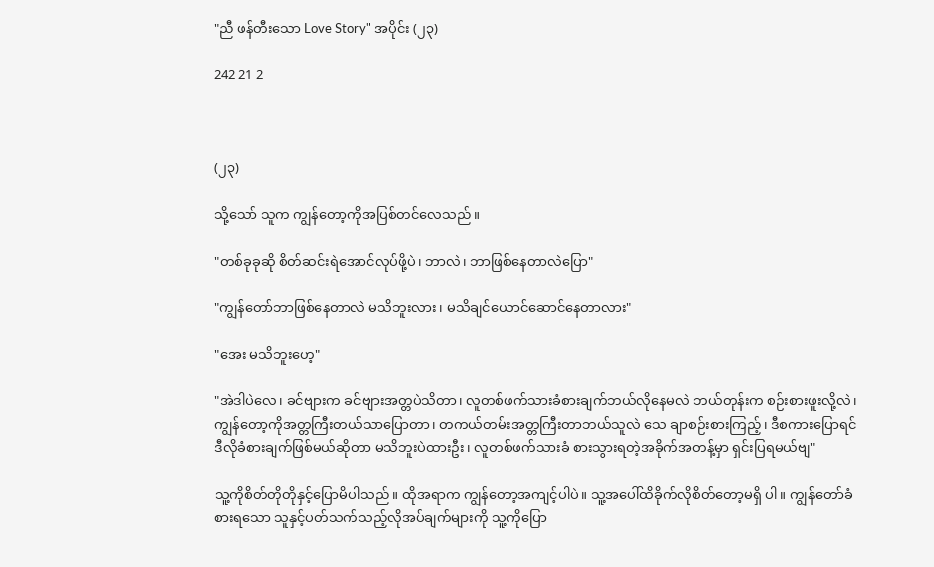"ညီ ဖန်တီးသော Love Story" အပိုင်း (၂၃)

242 21 2



(၂၃)

သို့သော် သူက ကျွန်တော့ကိုအပြစ်တင်လေသည်။

"တစ်ခုခုဆို စိတ်ဆင်းရဲအောင်လုပ်ဖို့ပဲ၊ ဘာလဲ၊ ဘာဖြစ်နေတာလဲပြော"

"ကျွန်တော်ဘာဖြစ်နေတာလဲ မသိဘူးလား၊ မသိချင်ယောင်ဆောင်နေတာလား"

"အေး မသိဘူးဟေ့"

"အဲဒါပဲလေ၊ ခင်ဗျားက ခင်ဗျားအတ္တပဲသိတာ၊ လူတစ်ဖက်သားခံစားချက်ဘယ်လိုနေမလဲ ဘယ်တုန်းက စဉ်းစားဖူးလို့လဲ၊ ကျွန်တော့ကိုအတ္တကြီးတယ်သာပြောတာ၊ တကယ်တမ်းအတ္တကြီးတာဘယ်သူလဲ သေ ချာစဉ်းစားကြည့်၊ ဒီစကားပြောရင် ဒီလိုခံစားချက်ဖြစ်မယ်ဆိုတာ မသိဘူးပဲထားဦး၊ လူတစ်ဖက်သားခံ စားသွားရတဲ့အခိုက်အတန့်မှာ ရှင်းပြရမယ်ဗျ"

သူ့ကိုစိတ်တိုတိုနှင့်ပြောမိပါသည်။ ထိုအရာက ကျွန်တော့အကျင့်ပါပဲ။ သူ့အပေါ်ထိခိုက်လိုစိတ်တော့မရှိ ပါ။ ကျွန်တော်ခံစားရသော သူနှင့်ပတ်သက်သည့်လိုအပ်ချက်များကို သူ့ကိုပြော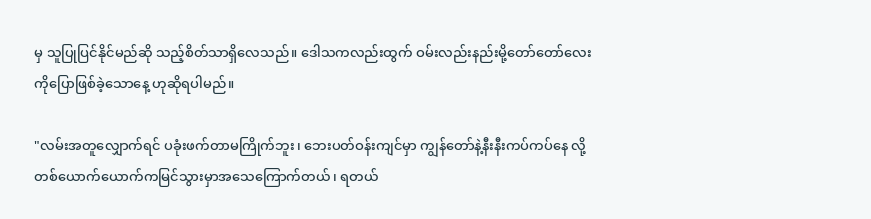မှ သူပြုပြင်နိုင်မည်ဆို သည့်စိတ်သာရှိလေသည်။ ဒေါသကလည်းထွက် ဝမ်းလည်းနည်းမို့တော်တော်လေးကိုပြောဖြစ်ခဲ့သောနေ့ ဟုဆိုရပါမည်။

"လမ်းအတူလျှောက်ရင် ပခုံးဖက်တာမကြိုက်ဘူး၊ ဘေးပတ်ဝန်းကျင်မှာ ကျွန်တော်နဲ့နီးနီးကပ်ကပ်နေ လို့တစ်ယောက်ယောက်ကမြင်သွားမှာအသေကြောက်တယ်၊ ရတယ်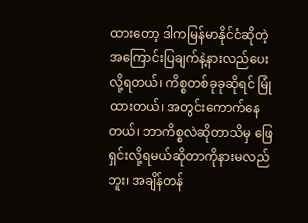ထားတော့ ဒါကမြန်မာနိုင်ငံဆိုတဲ့ အကြောင်းပြချက်နဲ့နားလည်ပေးလို့ရတယ်၊ ကိစ္စတစ်ခုခုဆိုရင် မြုံထားတယ်၊ အတွင်းကောက်နေတယ်၊ ဘာကိစ္စလဲဆိုတာသိမှ ဖြေရှင်းလို့ရမယ်ဆိုတာကိုနားမလည်ဘူး၊ အချိန်တန်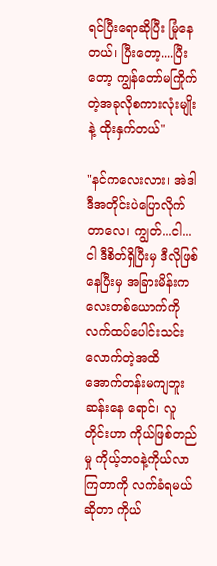ရင်ပြီးရောဆိုပြီး မြုံနေ တယ်၊ ပြီးတော့....ပြီးတော့ ကျွန်တော်မကြိုက်တဲ့အခုလိုစကားလုံးမျိုးနဲ့ ထိုးနှက်တယ်"

"နင်ကလေးလား၊ အဲဒါ ဒီအတိုင်းပဲပြောလိုက်တာလေ၊ ကျွတ်...ငါ...ငါ ဒီစိတ်ရှိပြီးမှ ဒီလိုဖြစ်နေပြီးမှ အခြားမိန်းကလေးတစ်ယောက်ကိုလက်ထပ်ပေါင်းသင်းလောက်တဲ့အထိ အောက်တန်းမကျဘူးဆန်းနေ ရောင်၊ လူတိုင်းဟာ ကိုယ်ဖြစ်တည်မှု ကိုယ့်ဘဝနဲ့ကိုယ်လာကြတာကို လက်ခံရမယ်ဆိုတာ ကိုယ်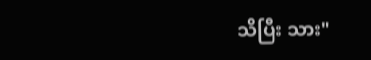သိပြီး သား"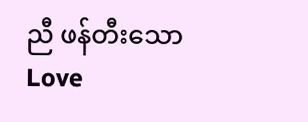ညီ ဖန်တီးသော Love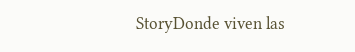StoryDonde viven las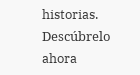historias. Descúbrelo ahora